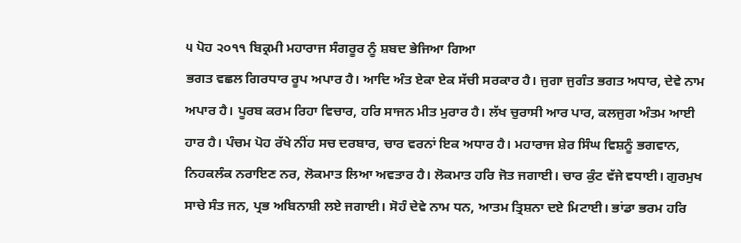੫ ਪੋਹ ੨੦੧੧ ਬਿਕ੍ਰਮੀ ਮਹਾਰਾਜ ਸੰਗਰੂਰ ਨੂੰ ਸ਼ਬਦ ਭੇਜਿਆ ਗਿਆ
ਭਗਤ ਵਛਲ ਗਿਰਧਾਰ ਰੂਪ ਅਪਾਰ ਹੈ। ਆਦਿ ਅੰਤ ਏਕਾ ਏਕ ਸੱਚੀ ਸਰਕਾਰ ਹੈ। ਜੁਗਾ ਜੁਗੰਤ ਭਗਤ ਅਧਾਰ, ਦੇਵੇ ਨਾਮ ਅਪਾਰ ਹੈ। ਪੂਰਬ ਕਰਮ ਰਿਹਾ ਵਿਚਾਰ, ਹਰਿ ਸਾਜਨ ਮੀਤ ਮੁਰਾਰ ਹੈ। ਲੱਖ ਚੁਰਾਸੀ ਆਰ ਪਾਰ, ਕਲਜੁਗ ਅੰਤਮ ਆਈ ਹਾਰ ਹੈ। ਪੰਚਮ ਪੋਹ ਰੱਖੇ ਨੀਂਹ ਸਚ ਦਰਬਾਰ, ਚਾਰ ਵਰਨਾਂ ਇਕ ਅਧਾਰ ਹੈ। ਮਹਾਰਾਜ ਸ਼ੇਰ ਸਿੰਘ ਵਿਸ਼ਨੂੰ ਭਗਵਾਨ, ਨਿਹਕਲੰਕ ਨਰਾਇਣ ਨਰ, ਲੋਕਮਾਤ ਲਿਆ ਅਵਤਾਰ ਹੈ। ਲੋਕਮਾਤ ਹਰਿ ਜੋਤ ਜਗਾਈ। ਚਾਰ ਕੁੰਟ ਵੱਜੇ ਵਧਾਈ। ਗੁਰਮੁਖ ਸਾਚੇ ਸੰਤ ਜਨ, ਪ੍ਰਭ ਅਬਿਨਾਸ਼ੀ ਲਏ ਜਗਾਈ। ਸੋਹੰ ਦੇਵੇ ਨਾਮ ਧਨ, ਆਤਮ ਤ੍ਰਿਸ਼ਨਾ ਦਏ ਮਿਟਾਈ। ਭਾਂਡਾ ਭਰਮ ਹਰਿ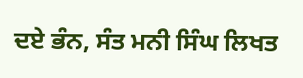ਦਏ ਭੰਨ, ਸੰਤ ਮਨੀ ਸਿੰਘ ਲਿਖਤ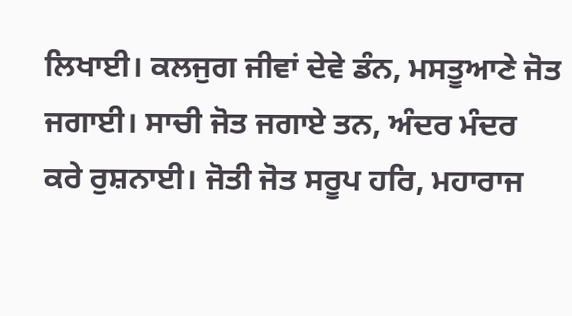ਲਿਖਾਈ। ਕਲਜੁਗ ਜੀਵਾਂ ਦੇਵੇ ਡੰਨ, ਮਸਤੂਆਣੇ ਜੋਤ ਜਗਾਈ। ਸਾਚੀ ਜੋਤ ਜਗਾਏ ਤਨ, ਅੰਦਰ ਮੰਦਰ ਕਰੇ ਰੁਸ਼ਨਾਈ। ਜੋਤੀ ਜੋਤ ਸਰੂਪ ਹਰਿ, ਮਹਾਰਾਜ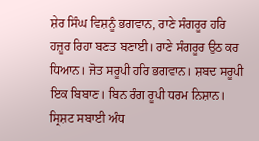ਸ਼ੇਰ ਸਿੰਘ ਵਿਸ਼ਨੂੰ ਭਗਵਾਨ, ਰਾਣੇ ਸੰਗਰੂਰ ਹਰਿ ਹਜ਼ੂਰ ਰਿਹਾ ਬਣਤ ਬਣਾਈ। ਰਾਣੇ ਸੰਗਰੂਰ ਉਠ ਕਰ ਧਿਆਨ। ਜੋਤ ਸਰੂਪੀ ਹਰਿ ਭਗਵਾਨ। ਸ਼ਬਦ ਸਰੂਪੀ ਇਕ ਬਿਬਾਣ। ਬਿਨ ਰੰਗ ਰੂਪੀ ਧਰਮ ਨਿਸ਼ਾਨ। ਸ੍ਰਿਸ਼ਟ ਸਬਾਈ ਅੰਧ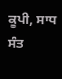ਕੂਪੀ, ਸਾਧ ਸੰਤ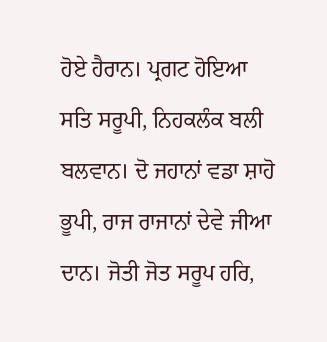ਹੋਏ ਹੈਰਾਨ। ਪ੍ਰਗਟ ਹੋਇਆ ਸਤਿ ਸਰੂਪੀ, ਨਿਹਕਲੰਕ ਬਲੀ ਬਲਵਾਨ। ਦੋ ਜਹਾਨਾਂ ਵਡਾ ਸ਼ਾਹੋ ਭੂਪੀ, ਰਾਜ ਰਾਜਾਨਾਂ ਦੇਵੇ ਜੀਆ ਦਾਨ। ਜੋਤੀ ਜੋਤ ਸਰੂਪ ਹਰਿ,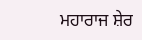ਮਹਾਰਾਜ ਸ਼ੇਰ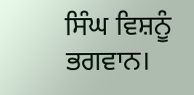ਸਿੰਘ ਵਿਸ਼ਨੂੰ ਭਗਵਾਨ।